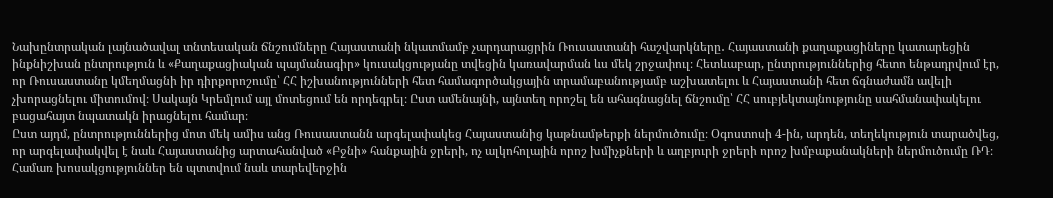Նախընտրական լայնածավալ տնտեսական ճնշումները Հայաստանի նկատմամբ չարդարացրին Ռուսաստանի հաշվարկները․ Հայաստանի քաղաքացիները կատարեցին ինքնիշխան ընտրություն և «Քաղաքացիական պայմանագիր» կուսակցությանը տվեցին կառավարման ևս մեկ շրջափուլ։ Հետևաբար, ընտրություններից հետո ենթադրվում էր, որ Ռուսաստանը կմեղմացնի իր դիրքորոշումը՝ ՀՀ իշխանությունների հետ համագործակցային տրամաբանությամբ աշխատելու և Հայաստանի հետ ճգնաժամն ավելի չխորացնելու միտումով։ Սակայն Կրեմլում այլ մոտեցում են որդեգրել։ Ըստ ամենայնի, այնտեղ որոշել են ահագնացնել ճնշումը՝ ՀՀ սուբյեկտայնությունը սահմանափակելու բացահայտ նպատակն իրացնելու համար։
Ըստ այդմ, ընտրություններից մոտ մեկ ամիս անց Ռուսաստանն արգելափակեց Հայաստանից կաթնամթերքի ներմուծումը։ Օգոստոսի 4-ին, արդեն, տեղեկություն տարածվեց, որ արգելափակվել է նաև Հայաստանից արտահանված «Բջնի» հանքային ջրերի, ոչ ալկոհոլային որոշ խմիչքների և աղբյուրի ջրերի որոշ խմբաքանակների ներմուծումը ՌԴ։ Համառ խոսակցություններ են պտտվում նաև տարեվերջին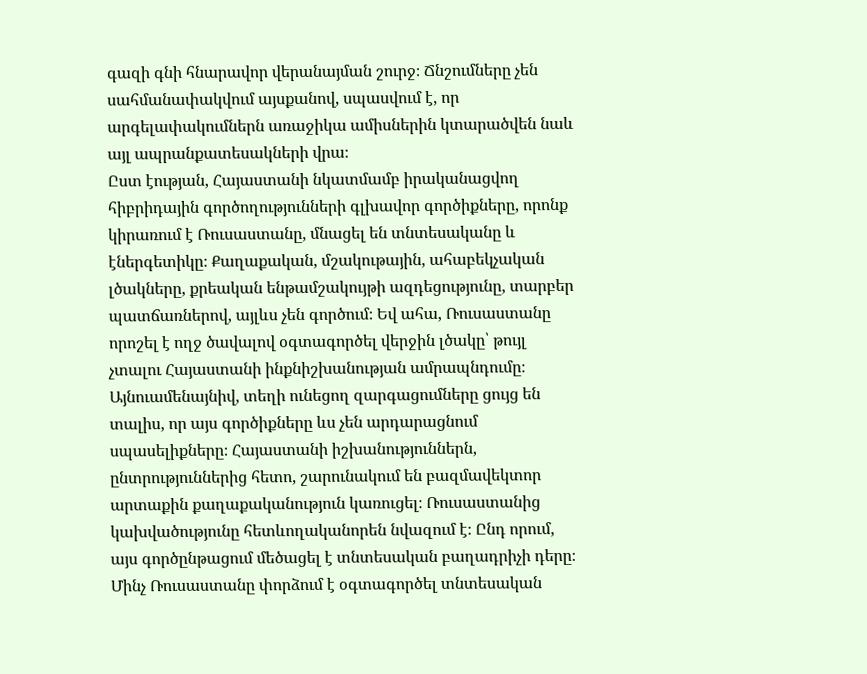գազի գնի հնարավոր վերանայման շուրջ։ Ճնշումները չեն սահմանափակվում այսքանով, սպասվում է, որ արգելափակումներն առաջիկա ամիսներին կտարածվեն նաև այլ ապրանքատեսակների վրա։
Ըստ էության, Հայաստանի նկատմամբ իրականացվող հիբրիդային գործողությունների գլխավոր գործիքները, որոնք կիրառում է Ռուսաստանը, մնացել են տնտեսականը և էներգետիկը։ Քաղաքական, մշակութային, ահաբեկչական լծակները, քրեական ենթամշակույթի ազդեցությունը, տարբեր պատճառներով, այլևս չեն գործում։ Եվ ահա, Ռուսաստանը որոշել է ողջ ծավալով օգտագործել վերջին լծակը՝ թույլ չտալու Հայաստանի ինքնիշխանության ամրապնդումը։
Այնուամենայնիվ, տեղի ունեցող զարգացումները ցույց են տալիս, որ այս գործիքները ևս չեն արդարացնում սպասելիքները։ Հայաստանի իշխանություններն, ընտրություններից հետո, շարունակում են բազմավեկտոր արտաքին քաղաքականություն կառուցել։ Ռուսաստանից կախվածությունը հետևողականորեն նվազում է։ Ընդ որում, այս գործընթացում մեծացել է տնտեսական բաղադրիչի դերը։ Մինչ Ռուսաստանը փորձում է օգտագործել տնտեսական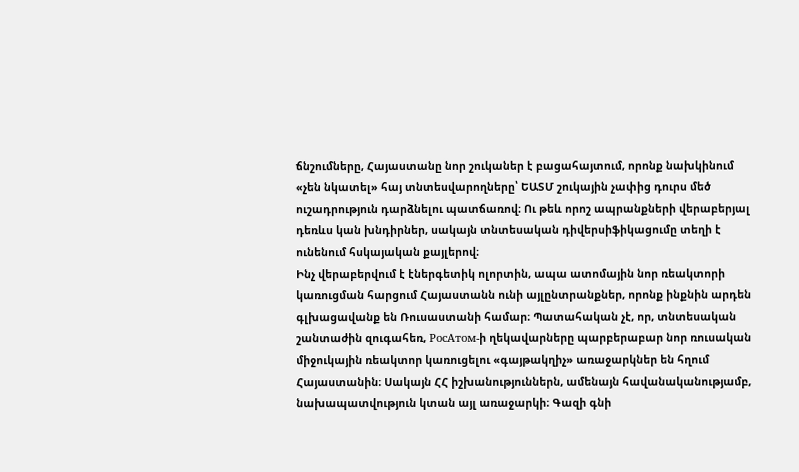ճնշումները, Հայաստանը նոր շուկաներ է բացահայտում, որոնք նախկինում «չեն նկատել» հայ տնտեսվարողները՝ ԵԱՏՄ շուկային չափից դուրս մեծ ուշադրություն դարձնելու պատճառով։ Ու թեև որոշ ապրանքների վերաբերյալ դեռևս կան խնդիրներ, սակայն տնտեսական դիվերսիֆիկացումը տեղի է ունենում հսկայական քայլերով։
Ինչ վերաբերվում է էներգետիկ ոլորտին, ապա ատոմային նոր ռեակտորի կառուցման հարցում Հայաստանն ունի այլընտրանքներ, որոնք ինքնին արդեն գլխացավանք են Ռուսաստանի համար։ Պատահական չէ, որ, տնտեսական շանտաժին զուգահեռ, РосАтом-ի ղեկավարները պարբերաբար նոր ռուսական միջուկային ռեակտոր կառուցելու «գայթակղիչ» առաջարկներ են հղում Հայաստանին։ Սակայն ՀՀ իշխանություններն, ամենայն հավանականությամբ, նախապատվություն կտան այլ առաջարկի։ Գազի գնի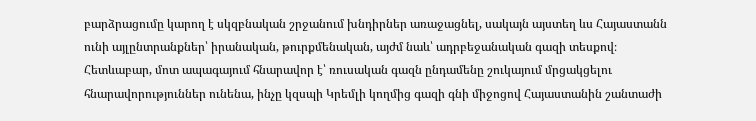բարձրացումը կարող է սկզբնական շրջանում խնդիրներ առաջացնել, սակայն այստեղ ևս Հայաստանն ունի այլընտրանքներ՝ իրանական, թուրքմենական, այժմ նաև՝ ադրբեջանական գազի տեսքով։ Հետևաբար, մոտ ապագայում հնարավոր է՝ ռուսական գազն ընդամենը շուկայում մրցակցելու հնարավորություններ ունենա, ինչը կզսպի Կրեմլի կողմից գազի գնի միջոցով Հայաստանին շանտաժի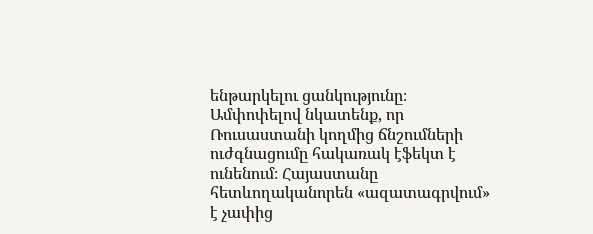ենթարկելու ցանկությունը։
Ամփոփելով նկատենք, որ Ռուսաստանի կողմից ճնշումների ուժգնացումը հակառակ էֆեկտ է ունենում։ Հայաստանը հետևողականորեն «ազատագրվում» է չափից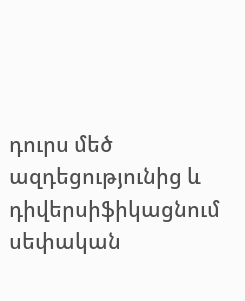դուրս մեծ ազդեցությունից և դիվերսիֆիկացնում սեփական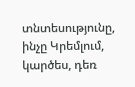տնտեսությունը, ինչը Կրեմլում, կարծես, դեռ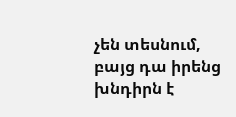չեն տեսնում, բայց դա իրենց խնդիրն է